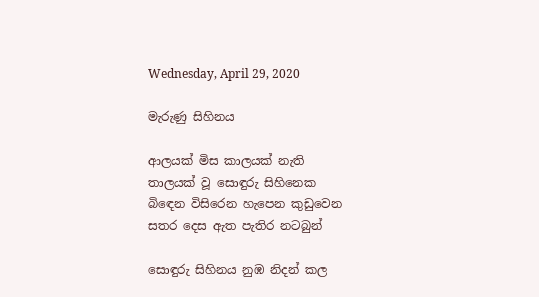Wednesday, April 29, 2020

මැරුණු සිහිනය

ආලයක් මිස කාලයක් නැති
තාලයක් වූ සොඳුරු සිහිනෙක
බිඳෙන විසිරෙන හැපෙන කුඩුවෙන
සතර දෙස ඇත පැතිර නටබුන්

සොඳුරු සිහිනය නුඹ නිදන් කල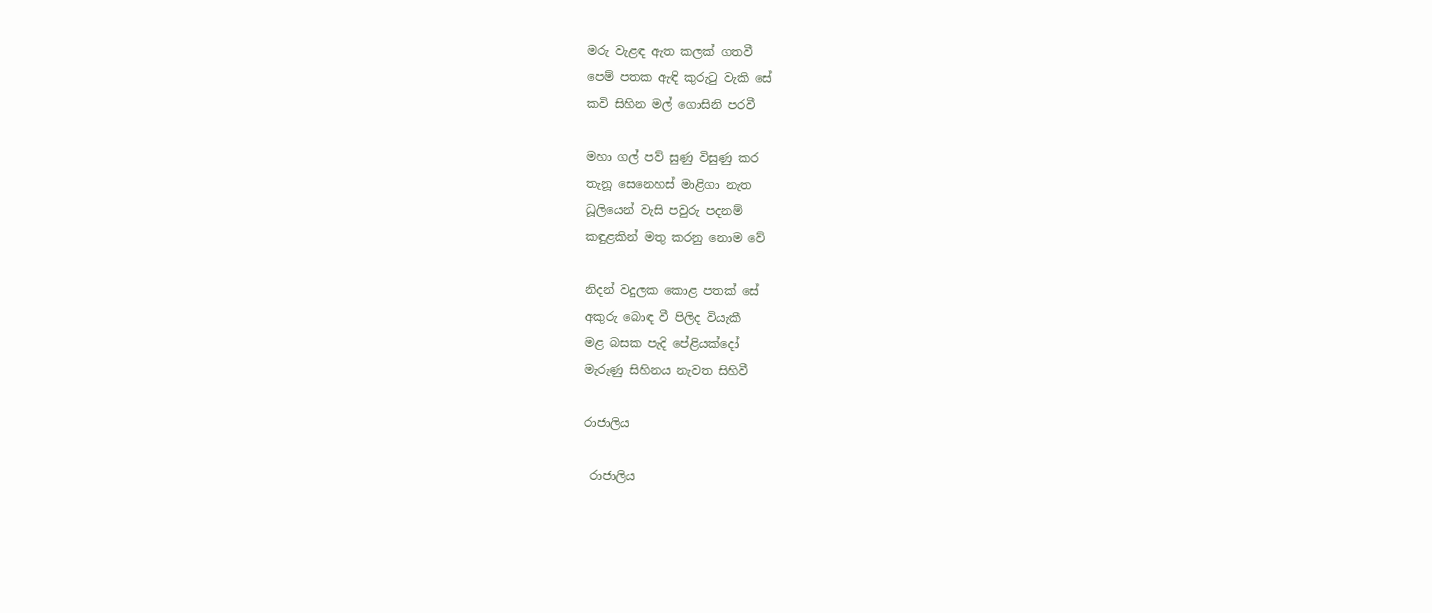මරු වැළඳ ඇත කලක් ගතවී
පෙම් පතක ඇඳි කුරුටු වැකි සේ
කවි සිහින මල් ගොසිනි පරවී

මහා ගල් පව් සුණු විසුණු කර
තැනූ සෙනෙහස් මාළිගා නැත
ධූලියෙන් වැසි පවුරු පදනම්
කඳුළකින් මතු කරනු නොම වේ

නිදන් වදුලක කොළ පතක් සේ
අකුරු බොඳ වී පිලිද වියැකී
මළ බසක පැදි පේළියක්දෝ
මැරුණු සිහිනය නැවත සිහිවී

රාජාලිය

 රාජාලිය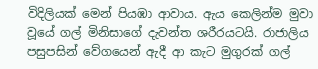විදිලියක් මෙන් පියඹා ආවාය. ඇය කෙලින්ම මුවා වූයේ ගල් මිනිසාගේ දැවන්ත ශරීරයටයි. රාජාලිය පසුපසින් වේගයෙන් ඇදී ආ කැට මුගුරක් ගල්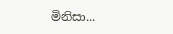මිනිසා...